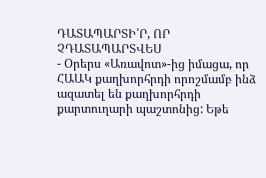ԴԱՏԱՊԱՐՏԻ՛Ր, ՈՐ ՉԴԱՏԱՊԱՐՏՎԵՍ
- Օրերս «Առավոտ»-ից իմացա, որ ՀԱԱԿ քաղխորհրդի որոշմամբ ինձ ազատել են քաղխորհրդի քարտուղարի պաշտոնից: Եթե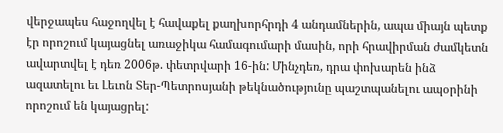վերջապես հաջողվել է հավաքել քաղխորհրդի 4 անդամներին, ապա միայն պետք էր որոշում կայացնել առաջիկա համագումարի մասին, որի հրավիրման ժամկետն ավարտվել է դեռ 2006թ. փետրվարի 16-ին: Մինչդեռ, դրա փոխարեն ինձ ազատելու եւ Լեւոն Տեր-Պետրոսյանի թեկնածությունը պաշտպանելու ապօրինի որոշում են կայացրել: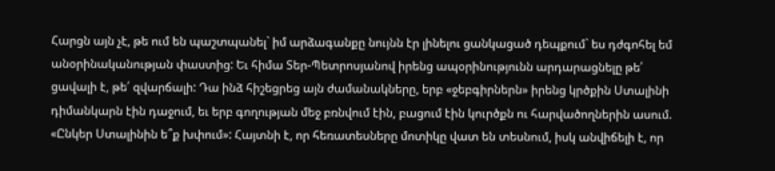Հարցն այն չէ, թե ում են պաշտպանել` իմ արձագանքը նույնն էր լինելու ցանկացած դեպքում` ես դժգոհել եմ անօրինականության փաստից: Եւ հիմա Տեր-Պետրոսյանով իրենց ապօրինությունն արդարացնելը թե՛ ցավալի է, թե՛ զվարճալի: Դա ինձ հիշեցրեց այն ժամանակները, երբ «ջեբգիրներն» իրենց կրծքին Ստալինի դիմանկարն էին դաջում, եւ երբ գողության մեջ բռնվում էին, բացում էին կուրծքն ու հարվածողներին ասում. «Ընկեր Ստալինին ե՞ք խփում»: Հայտնի է, որ հեռատեսները մոտիկը վատ են տեսնում, իսկ անվիճելի է, որ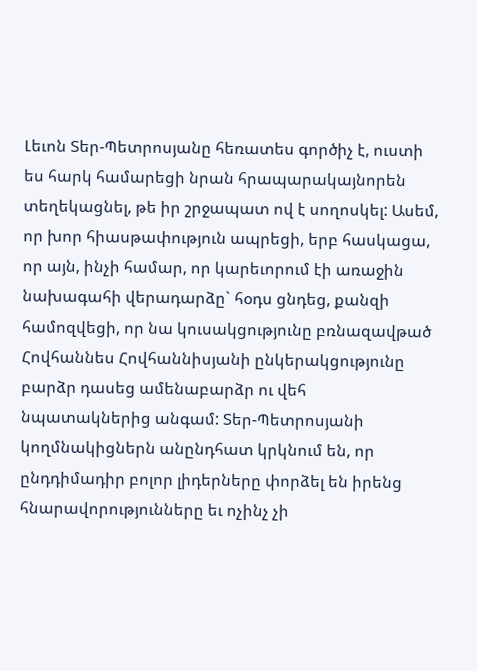Լեւոն Տեր-Պետրոսյանը հեռատես գործիչ է, ուստի ես հարկ համարեցի նրան հրապարակայնորեն տեղեկացնել, թե իր շրջապատ ով է սողոսկել: Ասեմ, որ խոր հիասթափություն ապրեցի, երբ հասկացա, որ այն, ինչի համար, որ կարեւորում էի առաջին նախագահի վերադարձը` հօդս ցնդեց, քանզի համոզվեցի, որ նա կուսակցությունը բռնազավթած Հովհաննես Հովհաննիսյանի ընկերակցությունը բարձր դասեց ամենաբարձր ու վեհ նպատակներից անգամ: Տեր-Պետրոսյանի կողմնակիցներն անընդհատ կրկնում են, որ ընդդիմադիր բոլոր լիդերները փորձել են իրենց հնարավորությունները եւ ոչինչ չի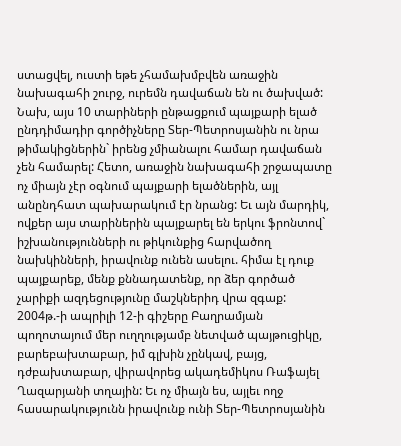ստացվել, ուստի եթե չհամախմբվեն առաջին նախագահի շուրջ, ուրեմն դավաճան են ու ծախված: Նախ, այս 10 տարիների ընթացքում պայքարի ելած ընդդիմադիր գործիչները Տեր-Պետրոսյանին ու նրա թիմակիցներին` իրենց չմիանալու համար դավաճան չեն համարել: Հետո, առաջին նախագահի շրջապատը ոչ միայն չէր օգնում պայքարի ելածներին, այլ անընդհատ պախարակում էր նրանց: Եւ այն մարդիկ, ովքեր այս տարիներին պայքարել են երկու ֆրոնտով` իշխանությունների ու թիկունքից հարվածող նախկինների, իրավունք ունեն ասելու. հիմա էլ դուք պայքարեք, մենք քննադատենք, որ ձեր գործած չարիքի ազդեցությունը մաշկներիդ վրա զգաք: 2004թ.-ի ապրիլի 12-ի գիշերը Բաղրամյան պողոտայում մեր ուղղությամբ նետված պայթուցիկը, բարեբախտաբար, իմ գլխին չընկավ, բայց, դժբախտաբար, վիրավորեց ակադեմիկոս Ռաֆայել Ղազարյանի տղային: Եւ ոչ միայն ես, այլեւ ողջ հասարակությունն իրավունք ունի Տեր-Պետրոսյանին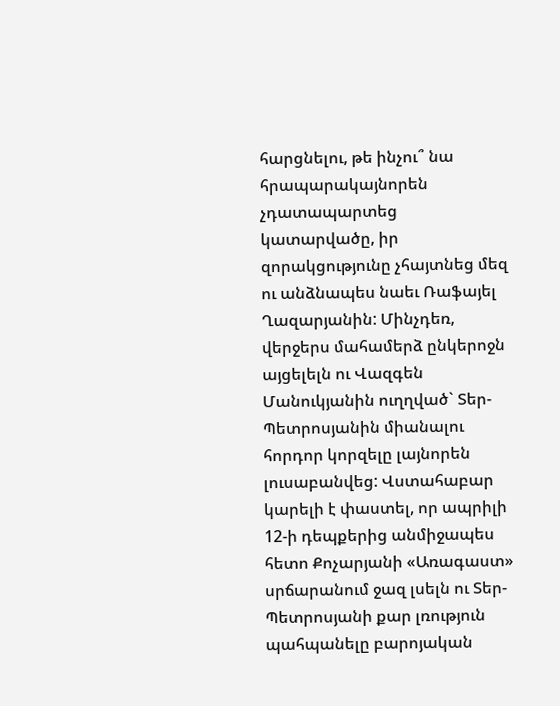հարցնելու, թե ինչու՞ նա հրապարակայնորեն չդատապարտեց կատարվածը, իր զորակցությունը չհայտնեց մեզ ու անձնապես նաեւ Ռաֆայել Ղազարյանին: Մինչդեռ, վերջերս մահամերձ ընկերոջն այցելելն ու Վազգեն Մանուկյանին ուղղված` Տեր-Պետրոսյանին միանալու հորդոր կորզելը լայնորեն լուսաբանվեց: Վստահաբար կարելի է փաստել, որ ապրիլի 12-ի դեպքերից անմիջապես հետո Քոչարյանի «Առագաստ» սրճարանում ջազ լսելն ու Տեր-Պետրոսյանի քար լռություն պահպանելը բարոյական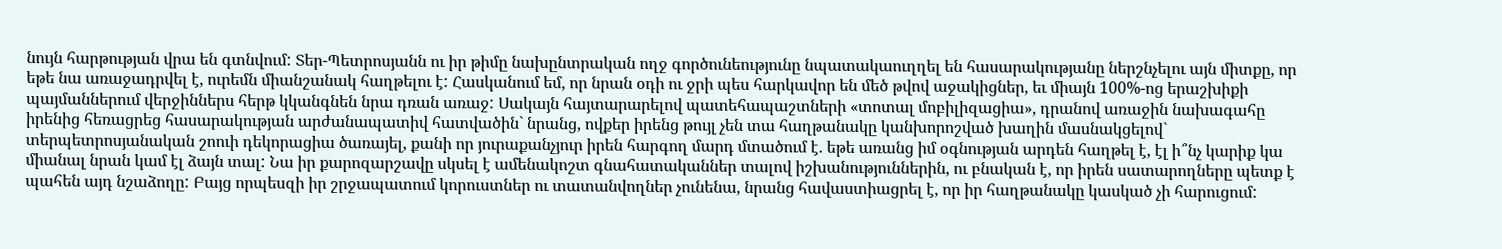նույն հարթության վրա են գտնվում: Տեր-Պետրոսյանն ու իր թիմը նախընտրական ողջ գործունեությունը նպատակաուղղել են հասարակությանը ներշնչելու այն միտքը, որ եթե նա առաջադրվել է, ուրեմն միանշանակ հաղթելու է: Հասկանում եմ, որ նրան օդի ու ջրի պես հարկավոր են մեծ թվով աջակիցներ, եւ միայն 100%-ոց երաշխիքի պայմաններում վերջիններս հերթ կկանգնեն նրա դռան առաջ: Սակայն հայտարարելով պատեհապաշտների «տոտալ մոբիլիզացիա», դրանով առաջին նախագահը իրենից հեռացրեց հասարակության արժանապատիվ հատվածին` նրանց, ովքեր իրենց թույլ չեն տա հաղթանակը կանխորոշված խաղին մասնակցելով` տերպետրոսյանական շոուի դեկորացիա ծառայել, քանի որ յուրաքանչյուր իրեն հարգող մարդ մտածում է. եթե առանց իմ օգնության արդեն հաղթել է, էլ ի՞նչ կարիք կա միանալ նրան կամ էլ ձայն տալ: Նա իր քարոզարշավը սկսել է ամենակոշտ գնահատականներ տալով իշխանություններին, ու բնական է, որ իրեն սատարողները պետք է պահեն այդ նշաձողը: Բայց որպեսզի իր շրջապատում կորուստներ ու տատանվողներ չունենա, նրանց հավաստիացրել է, որ իր հաղթանակը կասկած չի հարուցում: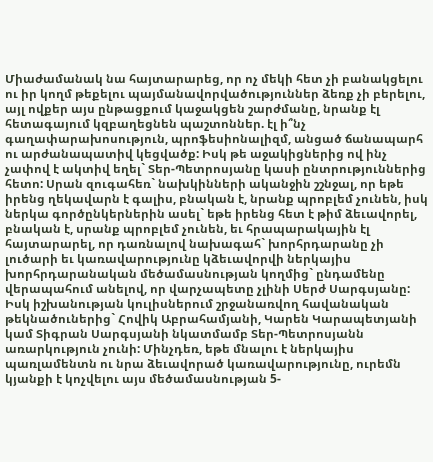Միաժամանակ նա հայտարարեց, որ ոչ մեկի հետ չի բանակցելու ու իր կողմ թեքելու պայմանավորվածություններ ձեռք չի բերելու, այլ ովքեր այս ընթացքում կաջակցեն շարժմանը, նրանք էլ հետագայում կզբաղեցնեն պաշտոններ. էլ ի՞նչ գաղափարախոսություն, պրոֆեսիոնալիզմ, անցած ճանապարհ ու արժանապատիվ կեցվածք: Իսկ թե աջակիցներից ով ինչ չափով է ակտիվ եղել` Տեր-Պետրոսյանը կասի ընտրություններից հետո: Սրան զուգահեռ` նախկինների ականջին շշնջալ, որ եթե իրենց ղեկավարն է գալիս, բնական է, նրանք պրոբլեմ չունեն, իսկ ներկա գործընկերներին ասել` եթե իրենց հետ է թիմ ձեւավորել, բնական է, սրանք պրոբլեմ չունեն, եւ հրապարակային էլ հայտարարել, որ դառնալով նախագահ` խորհրդարանը չի լուծարի եւ կառավարությունը կձեւավորվի ներկայիս խորհրդարանական մեծամասնության կողմից` ընդամենը վերապահում անելով, որ վարչապետը չլինի Սերժ Սարգսյանը: Իսկ իշխանության կուլիսներում շրջանառվող հավանական թեկնածուներից` Հովիկ Աբրահամյանի, Կարեն Կարապետյանի կամ Տիգրան Սարգսյանի նկատմամբ Տեր-Պետրոսյանն առարկություն չունի: Մինչդեռ, եթե մնալու է ներկայիս պառլամենտն ու նրա ձեւավորած կառավարությունը, ուրեմն կյանքի է կոչվելու այս մեծամասնության 5-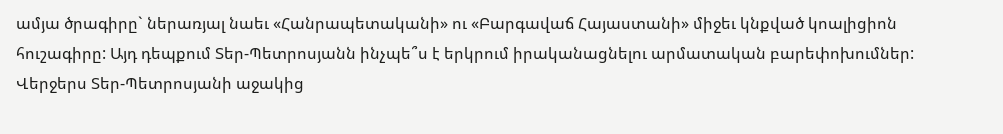ամյա ծրագիրը` ներառյալ նաեւ «Հանրապետականի» ու «Բարգավաճ Հայաստանի» միջեւ կնքված կոալիցիոն հուշագիրը: Այդ դեպքում Տեր-Պետրոսյանն ինչպե՞ս է երկրում իրականացնելու արմատական բարեփոխումներ: Վերջերս Տեր-Պետրոսյանի աջակից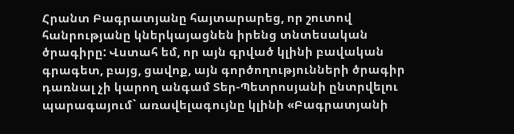Հրանտ Բագրատյանը հայտարարեց, որ շուտով հանրությանը կներկայացնեն իրենց տնտեսական ծրագիրը: Վստահ եմ, որ այն գրված կլինի բավական գրագետ, բայց, ցավոք, այն գործողությունների ծրագիր դառնալ չի կարող անգամ Տեր-Պետրոսյանի ընտրվելու պարագայում` առավելագույնը կլինի «Բագրատյանի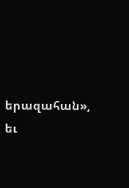երազահան», եւ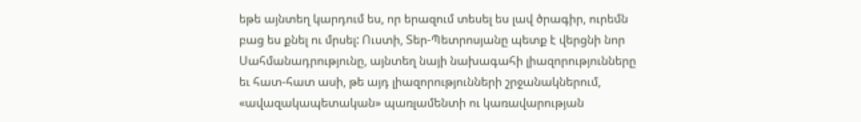եթե այնտեղ կարդում ես, որ երազում տեսել ես լավ ծրագիր, ուրեմն բաց ես քնել ու մրսել: Ուստի, Տեր-Պետրոսյանը պետք է վերցնի նոր Սահմանադրությունը, այնտեղ նայի նախագահի լիազորությունները եւ հատ-հատ ասի, թե այդ լիազորությունների շրջանակներում, «ավազակապետական» պառլամենտի ու կառավարության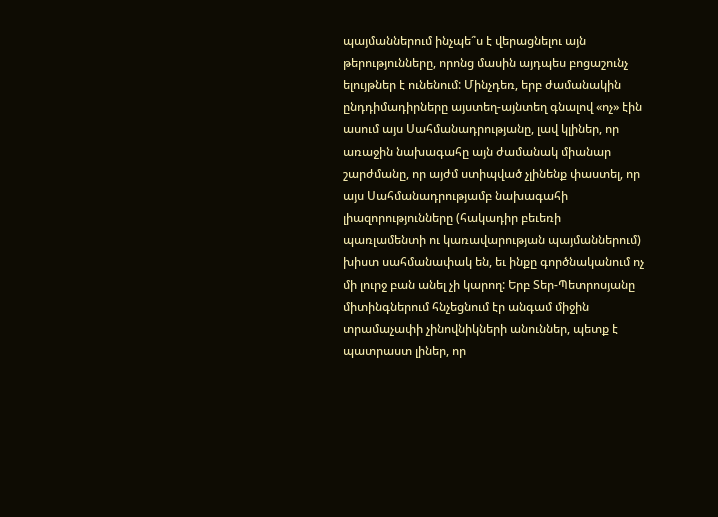պայմաններում ինչպե՞ս է վերացնելու այն թերությունները, որոնց մասին այդպես բոցաշունչ ելույթներ է ունենում: Մինչդեռ, երբ ժամանակին ընդդիմադիրները այստեղ-այնտեղ գնալով «ոչ» էին ասում այս Սահմանադրությանը, լավ կլիներ, որ առաջին նախագահը այն ժամանակ միանար շարժմանը, որ այժմ ստիպված չլինենք փաստել, որ այս Սահմանադրությամբ նախագահի լիազորությունները (հակադիր բեւեռի պառլամենտի ու կառավարության պայմաններում) խիստ սահմանափակ են, եւ ինքը գործնականում ոչ մի լուրջ բան անել չի կարող: Երբ Տեր-Պետրոսյանը միտինգներում հնչեցնում էր անգամ միջին տրամաչափի չինովնիկների անուններ, պետք է պատրաստ լիներ, որ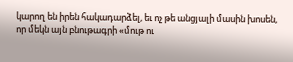կարող են իրեն հակադարձել, եւ ոչ թե անցյալի մասին խոսեն, որ մեկն այն բնութագրի «մութ ու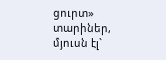ցուրտ» տարիներ, մյուսն էլ`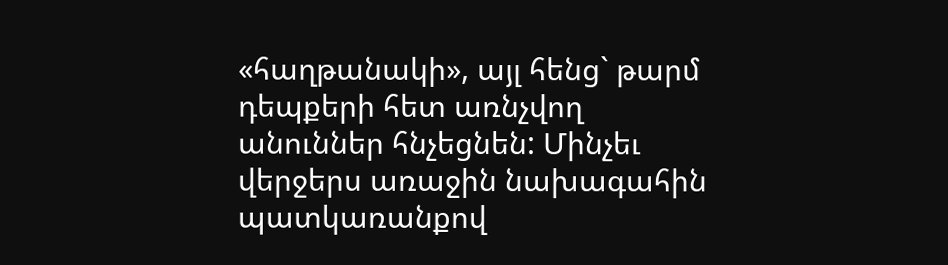«հաղթանակի», այլ հենց` թարմ դեպքերի հետ առնչվող անուններ հնչեցնեն: Մինչեւ վերջերս առաջին նախագահին պատկառանքով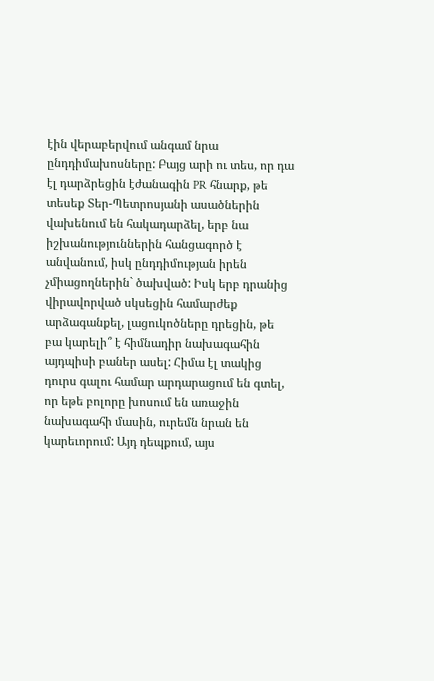էին վերաբերվում անգամ նրա ընդդիմախոսները: Բայց արի ու տես, որ դա էլ դարձրեցին էժանագին PR հնարք, թե տեսեք Տեր-Պետրոսյանի ասածներին վախենում են հակադարձել, երբ նա իշխանություններին հանցագործ է անվանում, իսկ ընդդիմության իրեն չմիացողներին` ծախված: Իսկ երբ դրանից վիրավորված սկսեցին համարժեք արձագանքել, լացուկոծները դրեցին, թե բա կարելի՞ է հիմնադիր նախագահին այդպիսի բաներ ասել: Հիմա էլ տակից դուրս գալու համար արդարացում են գտել, որ եթե բոլորը խոսում են առաջին նախագահի մասին, ուրեմն նրան են կարեւորում: Այդ դեպքում, այս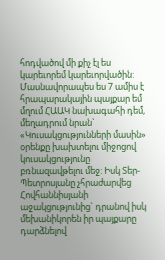հոդվածով մի քիչ էլ ես կարեւորեմ կարեւորվածին: Մասնավորապես ես 7 ամիս է հրապարակային պայքար եմ մղում ՀԱԱԿ նախագահի դեմ, մեղադրում նրան` «Կուսակցությունների մասին» օրենքը խախտելու միջոցով կուսակցությունը բռնազավթելու մեջ: Իսկ Տեր-Պետրոսյանը չհրաժարվեց Հովհաննիսյանի աջակցությունից` դրանով իսկ մեխանիկորեն իր պայքարը դարձնելով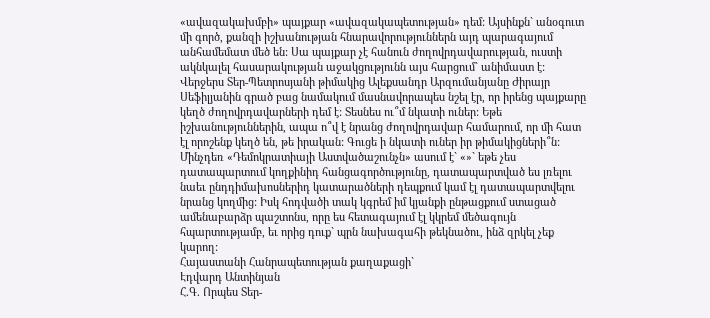«ավազակախմբի» պայքար «ավազակապետության» դեմ: Այսինքն` անօգուտ մի գործ, քանզի իշխանության հնարավորություններն այդ պարագայում անհամեմատ մեծ են: Սա պայքար չէ հանուն ժողովրդավարության, ուստի ակնկալել հասարակության աջակցությունն այս հարցում` անիմաստ է: Վերջերս Տեր-Պետրոսյանի թիմակից Ալեքսանդր Արզումանյանը Ժիրայր Սեֆիլյանին գրած բաց նամակում մասնավորապես նշել էր, որ իրենց պայքարը կեղծ ժողովրդավարների դեմ է: Տեսնես ու՞մ նկատի ուներ: Եթե իշխանություններին, ապա ո՞վ է նրանց ժողովրդավար համարում, որ մի հատ էլ որոշենք կեղծ են, թե իրական: Գուցե ի նկատի ուներ իր թիմակիցների՞ն: Մինչդեռ «Դեմոկրատիայի Աստվածաշունչն» ասում է` «»` եթե չես դատապարտում կողքինիդ հանցագործությունը, դատապարտված ես լռելու նաեւ ընդդիմախոսներիդ կատարածների դեպքում կամ էլ դատապարտվելու նրանց կողմից: Իսկ հոդվածի տակ կգրեմ իմ կյանքի ընթացքում ստացած ամենաբարձր պաշտոնս, որը ես հետագայում էլ կկրեմ մեծագույն հպարտությամբ, եւ որից դուք` պրն նախագահի թեկնածու, ինձ զրկել չեք կարող:
Հայաստանի Հանրապետության քաղաքացի`
Էդվարդ Անտինյան
Հ.Գ. Որպես Տեր-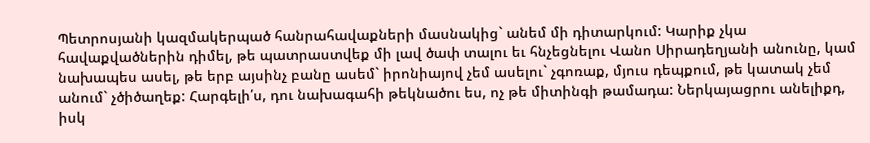Պետրոսյանի կազմակերպած հանրահավաքների մասնակից` անեմ մի դիտարկում: Կարիք չկա հավաքվածներին դիմել, թե պատրաստվեք մի լավ ծափ տալու եւ հնչեցնելու Վանո Սիրադեղյանի անունը, կամ նախապես ասել, թե երբ այսինչ բանը ասեմ` իրոնիայով չեմ ասելու` չգոռաք, մյուս դեպքում, թե կատակ չեմ անում` չծիծաղեք: Հարգելի՛ս, դու նախագահի թեկնածու ես, ոչ թե միտինգի թամադա: Ներկայացրու անելիքդ, իսկ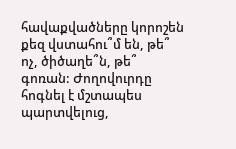հավաքվածները կորոշեն քեզ վստահու՞մ են, թե՞ ոչ, ծիծաղե՞ն, թե՞ գոռան: Ժողովուրդը հոգնել է մշտապես պարտվելուց,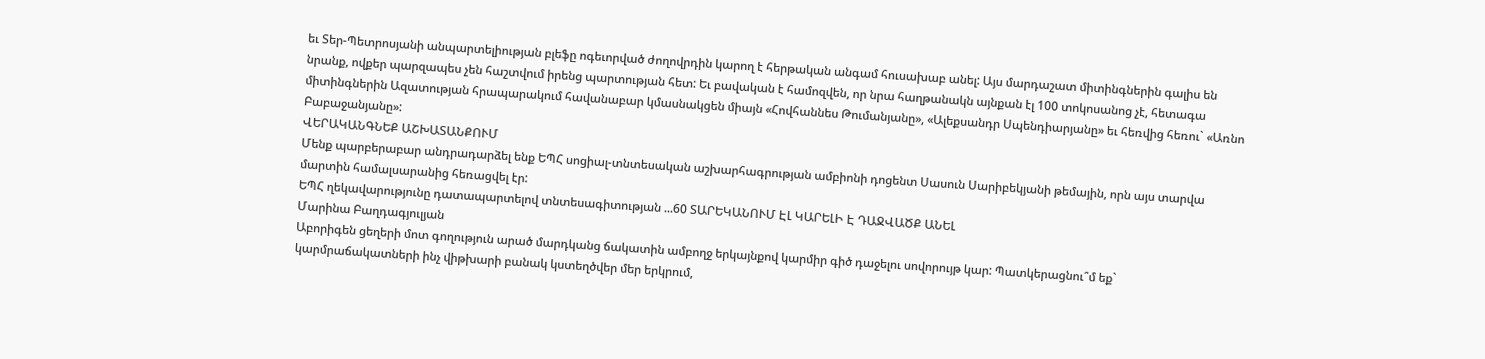եւ Տեր-Պետրոսյանի անպարտելիության բլեֆը ոգեւորված ժողովրդին կարող է հերթական անգամ հուսախաբ անել: Այս մարդաշատ միտինգներին գալիս են նրանք, ովքեր պարզապես չեն հաշտվում իրենց պարտության հետ: Եւ բավական է համոզվեն, որ նրա հաղթանակն այնքան էլ 100 տոկոսանոց չէ, հետագա միտինգներին Ազատության հրապարակում հավանաբար կմասնակցեն միայն «Հովհաննես Թումանյանը», «Ալեքսանդր Սպենդիարյանը» եւ հեռվից հեռու` «Առնո Բաբաջանյանը»:
ՎԵՐԱԿԱՆԳՆԵՔ ԱՇԽԱՏԱՆՔՈՒՄ
Մենք պարբերաբար անդրադարձել ենք ԵՊՀ սոցիալ-տնտեսական աշխարհագրության ամբիոնի դոցենտ Սասուն Սարիբեկյանի թեմային, որն այս տարվա մարտին համալսարանից հեռացվել էր:
ԵՊՀ ղեկավարությունը դատապարտելով տնտեսագիտության ...60 ՏԱՐԵԿԱՆՈՒՄ ԷԼ ԿԱՐԵԼԻ Է ԴԱՋՎԱԾՔ ԱՆԵԼ
Մարինա Բաղդագյուլյան
Աբորիգեն ցեղերի մոտ գողություն արած մարդկանց ճակատին ամբողջ երկայնքով կարմիր գիծ դաջելու սովորույթ կար: Պատկերացնու՞մ եք` կարմրաճակատների ինչ վիթխարի բանակ կստեղծվեր մեր երկրում,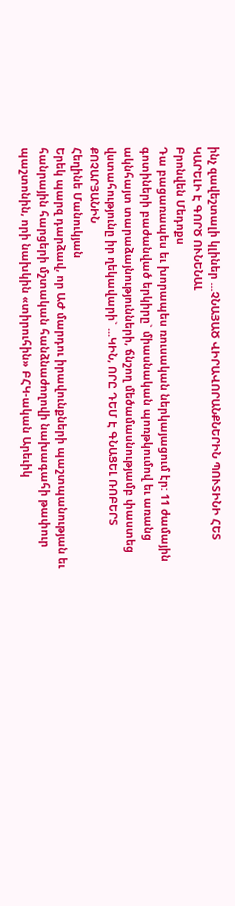ինչ զավեշտալի կլիներ ...ՉՆԱՅԱԾ ՎԻՐԱՎՈՐԱՆՔՆԵՐԻՆ ՊՈՒՏԻՆԻ ՀԵՏ ԿԱՐԵԼԻ Է ԳՈՐԾ ՈՒՆԵՆԱԼ
Բրոնվեն Մեդոքս
Դա բացառապես եւ խորապես ռուսական ներկայացում էր: 11 ժամային գոտիների բաժանված երկիրը` միասնական պոռթկումով եւ առանց ակնհայտ տարաձայնությունների, ճնշող մեծամասնությամբ փաստեց վստահությունը իր ղեկավարի` ...ԿԻՆ, ՈՐԸ ԴԵՄ Է ԳՆԱՑԵԼ ՌՈԲԵՐՏ ՔՈՉԱՐՅԱՆԻՆ
Հեղինե Մանուկյան
Երեկ պարզ դարձավ, որ ԱԺ մարդու իրավունքների պաշտպանության եւ հանրային հարցերի մշտական հանձնաժողովի նախագահի թափուր պաշտոնին, որի նախկին «տիրուհին» ԲՀԿ-ական Արեւիկ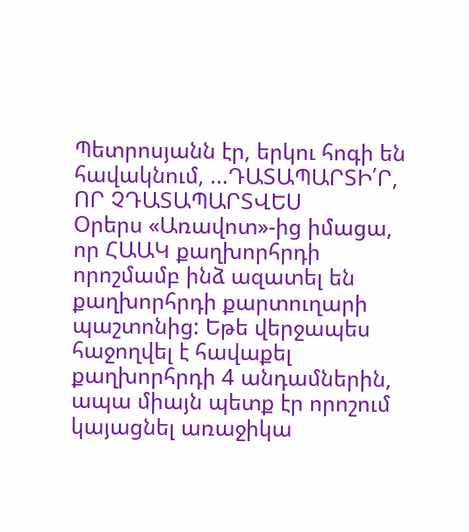Պետրոսյանն էր, երկու հոգի են հավակնում, ...ԴԱՏԱՊԱՐՏԻ՛Ր, ՈՐ ՉԴԱՏԱՊԱՐՏՎԵՍ
Օրերս «Առավոտ»-ից իմացա, որ ՀԱԱԿ քաղխորհրդի որոշմամբ ինձ ազատել են քաղխորհրդի քարտուղարի պաշտոնից: Եթե վերջապես հաջողվել է հավաքել քաղխորհրդի 4 անդամներին, ապա միայն պետք էր որոշում կայացնել առաջիկա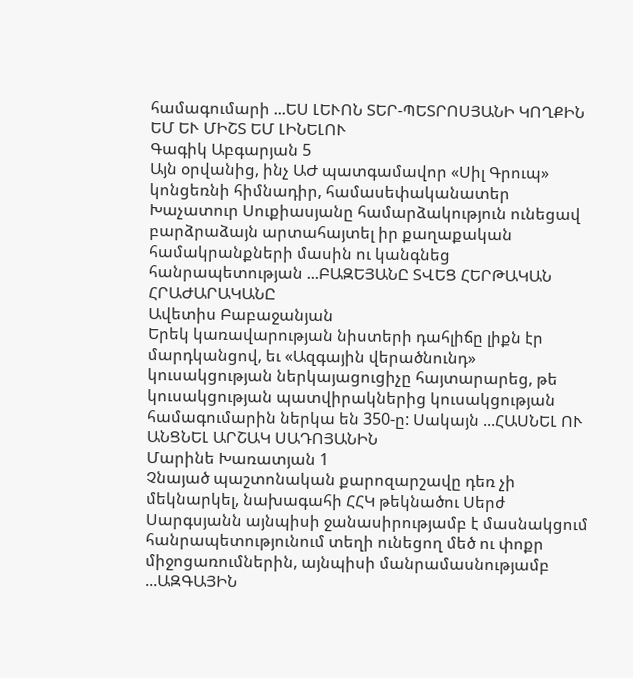համագումարի ...ԵՍ ԼԵՒՈՆ ՏԵՐ-ՊԵՏՐՈՍՅԱՆԻ ԿՈՂՔԻՆ ԵՄ ԵՒ ՄԻՇՏ ԵՄ ԼԻՆԵԼՈՒ
Գագիկ Աբգարյան 5
Այն օրվանից, ինչ ԱԺ պատգամավոր «Սիլ Գրուպ» կոնցեռնի հիմնադիր, համասեփականատեր Խաչատուր Սուքիասյանը համարձակություն ունեցավ բարձրաձայն արտահայտել իր քաղաքական համակրանքների մասին ու կանգնեց հանրապետության ...ԲԱԶԵՅԱՆԸ ՏՎԵՑ ՀԵՐԹԱԿԱՆ ՀՐԱԺԱՐԱԿԱՆԸ
Ավետիս Բաբաջանյան
Երեկ կառավարության նիստերի դահլիճը լիքն էր մարդկանցով, եւ «Ազգային վերածնունդ» կուսակցության ներկայացուցիչը հայտարարեց, թե կուսակցության պատվիրակներից կուսակցության համագումարին ներկա են 350-ը: Սակայն ...ՀԱՍՆԵԼ ՈՒ ԱՆՑՆԵԼ ԱՐՇԱԿ ՍԱԴՈՅԱՆԻՆ
Մարինե Խառատյան 1
Չնայած պաշտոնական քարոզարշավը դեռ չի մեկնարկել, նախագահի ՀՀԿ թեկնածու Սերժ Սարգսյանն այնպիսի ջանասիրությամբ է մասնակցում հանրապետությունում տեղի ունեցող մեծ ու փոքր միջոցառումներին, այնպիսի մանրամասնությամբ ...ԱԶԳԱՅԻՆ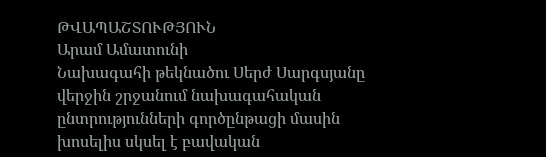ԹՎԱՊԱՇՏՈՒԹՅՈՒՆ
Արամ Ամատունի
Նախագահի թեկնածու Սերժ Սարգսյանը վերջին շրջանում նախագահական ընտրությունների գործընթացի մասին խոսելիս սկսել է բավական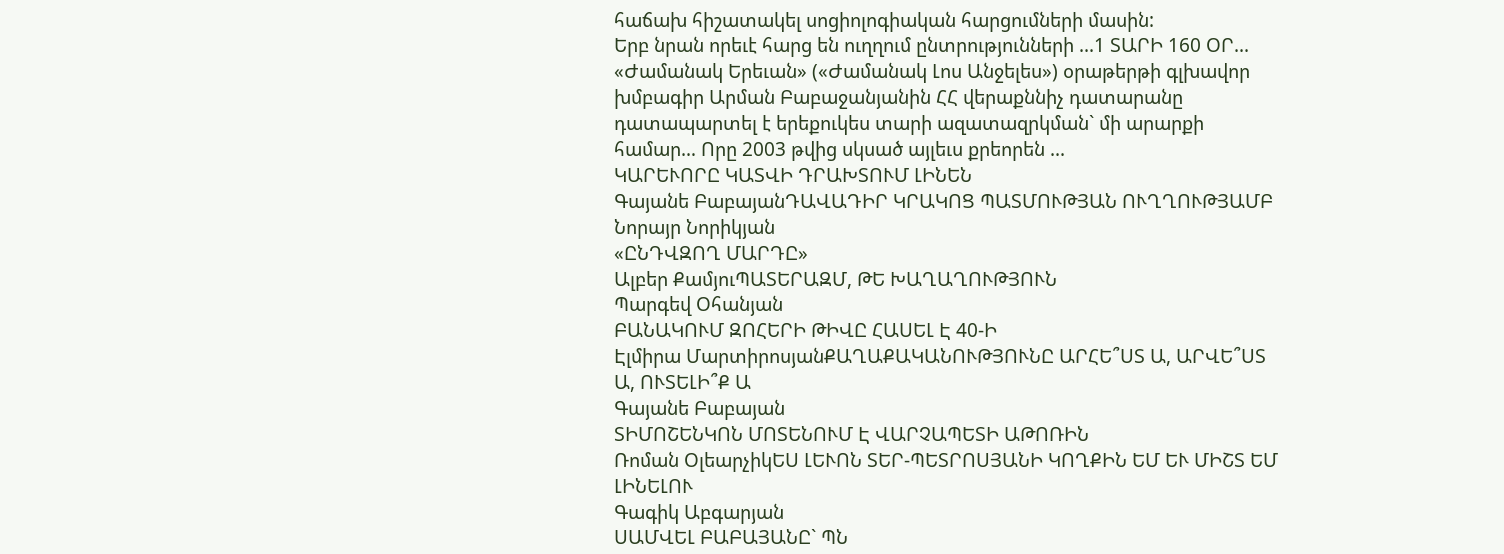հաճախ հիշատակել սոցիոլոգիական հարցումների մասին:
Երբ նրան որեւէ հարց են ուղղում ընտրությունների ...1 ՏԱՐԻ 160 ՕՐ...
«Ժամանակ Երեւան» («Ժամանակ Լոս Անջելես») օրաթերթի գլխավոր խմբագիր Արման Բաբաջանյանին ՀՀ վերաքննիչ դատարանը դատապարտել է երեքուկես տարի ազատազրկման` մի արարքի համար… Որը 2003 թվից սկսած այլեւս քրեորեն ...
ԿԱՐԵՒՈՐԸ ԿԱՏՎԻ ԴՐԱԽՏՈՒՄ ԼԻՆԵՆ
Գայանե ԲաբայանԴԱՎԱԴԻՐ ԿՐԱԿՈՑ ՊԱՏՄՈՒԹՅԱՆ ՈՒՂՂՈՒԹՅԱՄԲ
Նորայր Նորիկյան
«ԸՆԴՎԶՈՂ ՄԱՐԴԸ»
Ալբեր ՔամյուՊԱՏԵՐԱԶՄ, ԹԵ ԽԱՂԱՂՈՒԹՅՈՒՆ
Պարգեվ Օհանյան
ԲԱՆԱԿՈՒՄ ԶՈՀԵՐԻ ԹԻՎԸ ՀԱՍԵԼ Է 40-Ի
Էլմիրա ՄարտիրոսյանՔԱՂԱՔԱԿԱՆՈՒԹՅՈՒՆԸ ԱՐՀԵ՞ՍՏ Ա, ԱՐՎԵ՞ՍՏ Ա, ՈՒՏԵԼԻ՞Ք Ա
Գայանե Բաբայան
ՏԻՄՈՇԵՆԿՈՆ ՄՈՏԵՆՈՒՄ Է ՎԱՐՉԱՊԵՏԻ ԱԹՈՌԻՆ
Ռոման ՕլեարչիկԵՍ ԼԵՒՈՆ ՏԵՐ-ՊԵՏՐՈՍՅԱՆԻ ԿՈՂՔԻՆ ԵՄ ԵՒ ՄԻՇՏ ԵՄ ԼԻՆԵԼՈՒ
Գագիկ Աբգարյան
ՍԱՄՎԵԼ ԲԱԲԱՅԱՆԸ` ՊՆ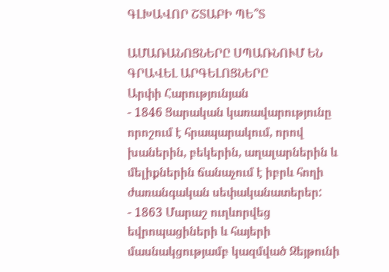ԳԼԽԱՎՈՐ ՇՏԱԲԻ ՊԵ՞Տ

ԱՄԱՌԱՆՈՑՆԵՐԸ ՍՊԱՌՆՈՒՄ ԵՆ ԳՐԱՎԵԼ ԱՐԳԵԼՈՑՆԵՐԸ
Արփի Հարությունյան
- 1846 Ցարական կառավարությունը որոշում է հրապարակում, որով խաներին, բեկերին, աղալարներին և մելիքներին ճանաչում է իբրև հողի ժառանգական սեփականատերեր:
- 1863 Մարաշ ուղևորվեց եվրոպացիների և հայերի մասնակցությամբ կազմված Զեյթունի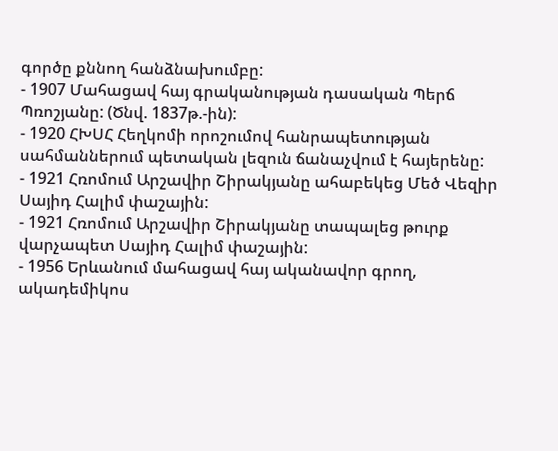գործը քննող հանձնախումբը:
- 1907 Մահացավ հայ գրականության դասական Պերճ Պռոշյանը: (Ծնվ. 1837թ.-ին):
- 1920 ՀԽՍՀ Հեղկոմի որոշումով հանրապետության սահմաններում պետական լեզուն ճանաչվում է հայերենը:
- 1921 Հռոմում Արշավիր Շիրակյանը ահաբեկեց Մեծ Վեզիր Սայիդ Հալիմ փաշային:
- 1921 Հռոմում Արշավիր Շիրակյանը տապալեց թուրք վարչապետ Սայիդ Հալիմ փաշային:
- 1956 Երևանում մահացավ հայ ականավոր գրող, ակադեմիկոս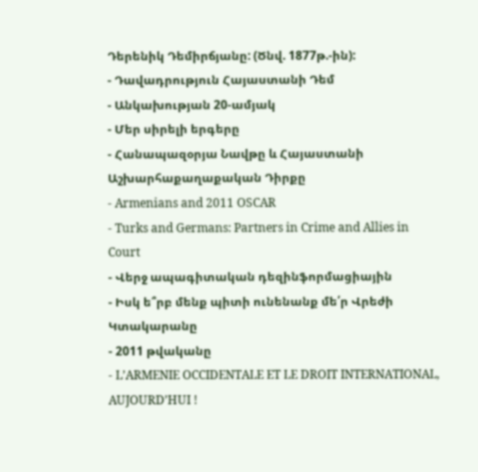Դերենիկ Դեմիրճյանը: (Ծնվ. 1877թ.-ին):
- Դավադրություն Հայաստանի Դեմ
- Անկախության 20-ամյակ
- Մեր սիրելի երգերը
- Հանապազօրյա Նավթը և Հայաստանի Աշխարհաքաղաքական Դիրքը
- Armenians and 2011 OSCAR
- Turks and Germans: Partners in Crime and Allies in Court
- Վերջ ապագիտական դեզինֆորմացիային
- Իսկ ե՞րբ մենք պիտի ունենանք մե՛ր Վրեժի Կտակարանը
- 2011 թվականը
- L’ARMENIE OCCIDENTALE ET LE DROIT INTERNATIONAL, AUJOURD’HUI !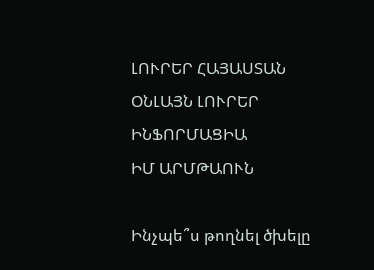ԼՈՒՐԵՐ ՀԱՅԱՍՏԱՆ
ՕՆԼԱՅՆ ԼՈՒՐԵՐ
ԻՆՖՈՐՄԱՑԻԱ
ԻՄ ԱՐՄԹԱՈՒՆ

Ինչպե՞ս թողնել ծխելը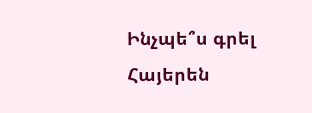Ինչպե՞ս գրել Հայերեն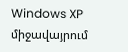Windows XP միջավայրում